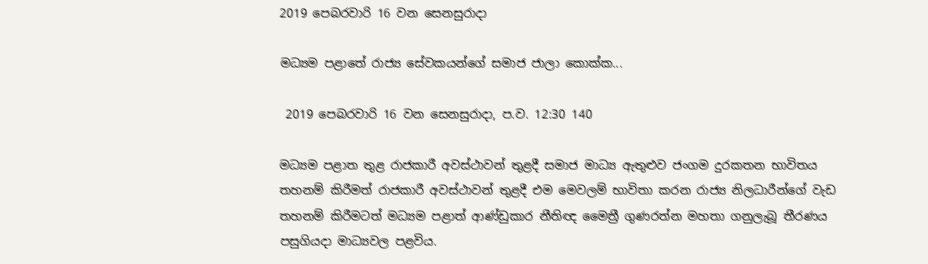2019 පෙබරවාරි 16 වන සෙනසුරාදා

මධ්‍යම පළාතේ රාජ්‍ය සේවකයන්ගේ සමාජ ජාලා කොක්ක...

 2019 පෙබරවාරි 16 වන සෙනසුරාදා, ප.ව. 12:30 140

මධ්‍යම පළාත තුළ රාජකාරී අවස්ථාවන් තුළදී සමාජ මාධ්‍ය ඇතුළුව ජංගම දුරකතන භාවිතය තහනම් කිරීමත් රාජකාරී අවස්ථාවන් තුළදී එම මෙවලම් භාවිතා කරන රාජ්‍ය නිලධාරීන්ගේ වැඩ තහනම් කිරීමටත් මධ්‍යම පළාත් ආණ්ඩුකාර නීතිඥ මෛත්‍රී ගුණරත්න මහතා ගනුලැබූ තීරණය පසුගියදා මාධ්‍යවල පළවිය.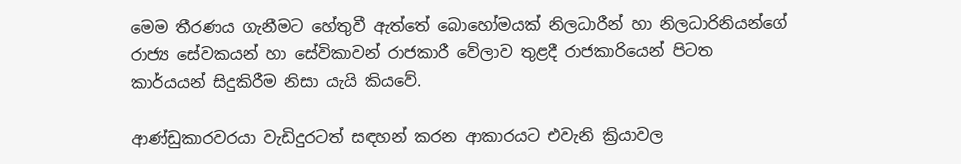මෙම තීරණය ගැනීමට හේතුවී ඇත්තේ බොහෝමයක් නිලධාරීන් හා නිලධාරිනියන්ගේ රාජ්‍ය සේවකයන් හා සේවිකාවන් රාජකාරී වේලාව තුළදී රාජකාරියෙන් පිටත කාර්යයන් සිදුකිරීම නිසා යැයි කියවේ.

ආණ්ඩුකාරවරයා වැඩිදුරටත් සඳහන් කරන ආකාරයට එවැනි ක්‍රියාවල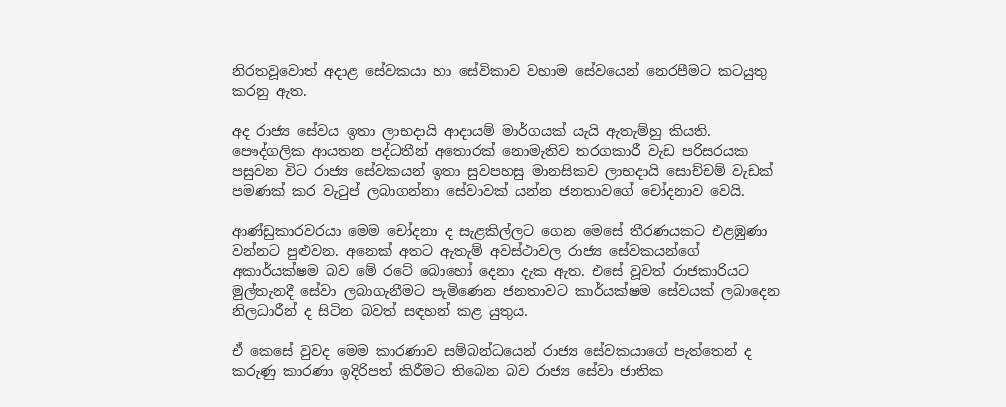නිරතවූවොත් අදාළ සේවකයා හා සේවිකාව වහාම සේවයෙන් නෙරපීමට කටයුතු කරනු ඇත.

අද රාජ්‍ය සේවය ඉතා ලාභදායි ආදායම් මාර්ගයක් යැයි ඇතැම්හු කියති. පෞද්ගලික ආයතන පද්ධතීන් අතොරක් නොමැතිව තරගකාරී වැඩ පරිසරයක පසුවන විට රාජ්‍ය සේවකයන් ඉතා සුවපහසු මානසිකව ලාභදායි සොච්චම් වැඩක් පමණක් කර වැටුප් ලබාගන්නා සේවාවක් යන්න ජනතාවගේ චෝදනාව වෙයි.

ආණ්ඩුකාරවරයා මෙම චෝදනා ද සැළකිල්ලට ගෙන මෙසේ තීරණයකට එළඹුණා වන්නට පුළුවන. අනෙක් අතට ඇතැම් අවස්ථාවල රාජ්‍ය සේවකයන්ගේ අකාර්යක්ෂම බව මේ රටේ බොහෝ දෙනා දැක ඇත. එසේ වූවත් රාජකාරියට මුල්තැනදී සේවා ලබාගැනීමට පැමිණෙන ජනතාවට කාර්යක්ෂම සේවයක් ලබාදෙන නිලධාරීන් ද සිටින බවත් සඳහන් කළ යුතුය.

ඒ කෙසේ වුවද මෙම කාරණාව සම්බන්ධයෙන් රාජ්‍ය සේවකයාගේ පැත්තෙන් ද කරුණු කාරණා ඉදිරිපත් කිරීමට තිබෙන බව රාජ්‍ය සේවා ජාතික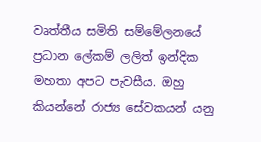වෘත්තීය සමිති සම්මේලනයේ ප්‍රධාන ලේකම් ලලිත් ඉන්දික මහතා අපට පැවසීය. ඔහු කියන්නේ රාජ්‍ය සේවකයන් යනු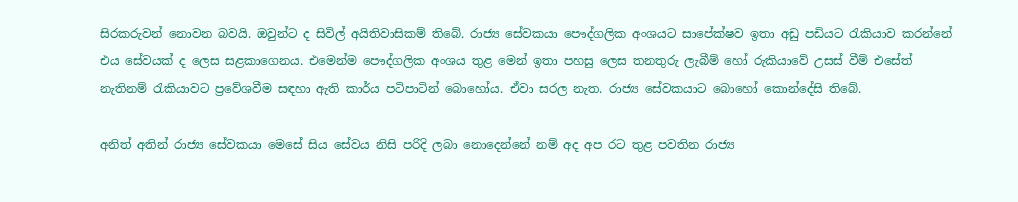සිරකරුවන් නොවන බවයි. ඔවුන්ට ද සිවිල් අයිතිවාසිකම් තිබේ. රාජ්‍ය සේවකයා පෞද්ගලික අංශයට සාපේක්ෂව ඉතා අඩු පඩියට රැකියාව කරන්නේ එය සේවයක් ද ලෙස සළකාගෙනය. එමෙන්ම පෞද්ගලික අංශය තුළ මෙන් ඉතා පහසු ලෙස තනතුරු ලැබීම් හෝ රුකියාවේ උසස් වීම් එසේත් නැතිනම් රැකියාවට ප්‍රවේශවීම සඳහා ඇති කාර්ය පටිපාටින් බොහෝය. ඒවා සරල නැත. රාජ්‍ය සේවකයාට බොහෝ කොන්දේසි තිබේ.

අනිත් අතින් රාජ්‍ය සේවකයා මෙසේ සිය සේවය නිසි පරිදි ලබා නොදෙන්නේ නම් අද අප රට තුළ පවතින රාජ්‍ය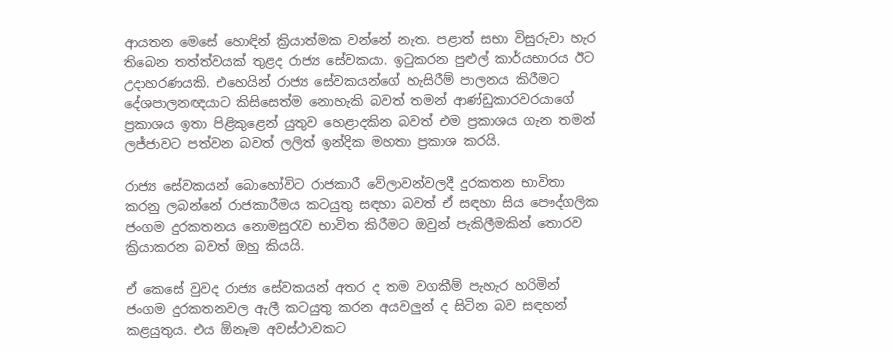ආයතන මෙසේ හොඳින් ක්‍රියාත්මක වන්නේ නැත. පළාත් සභා විසුරුවා හැර තිබෙන තත්ත්වයක් තුළද රාජ්‍ය සේවකයා. ඉටුකරන පුළුල් කාර්යභාරය ඊට උදාහරණයකි. එහෙයින් රාජ්‍ය සේවකයන්ගේ හැසිරීම් පාලනය කිරීමට දේශපාලනඥයාට කිසිසෙත්ම නොහැකි බවත් තමන් ආණ්ඩුකාරවරයාගේ ප්‍රකාශය ඉතා පිළිකුළෙන් යුතුව හෙළාදකින බවත් එම ප්‍රකාශය ගැන තමන් ලජ්ජාවට පත්වන බවත් ලලිත් ඉන්දික මහතා ප්‍රකාශ කරයි.

රාජ්‍ය සේවකයන් බොහෝවිට රාජකාරී වේලාවන්වලදී දුරකතන භාවිතා කරනු ලබන්නේ රාජකාරීමය කටයුතු සඳහා බවත් ඒ සඳහා සිය පෞද්ගලික ජංගම දුරකතනය නොමසුරැව භාවිත කිරීමට ඔවුන් පැකිලීමකින් තොරව ක්‍රියාකරන බවත් ඔහු කියයි.

ඒ කෙසේ වුවද රාජ්‍ය සේවකයන් අතර ද තම වගකීම් පැහැර හරිමින් ජංගම දුරකතනවල ඇලී කටයුතු කරන අයවලුන් ද සිටින බව සඳහන් කළයුතුය. එය ඕනෑම අවස්ථාවකට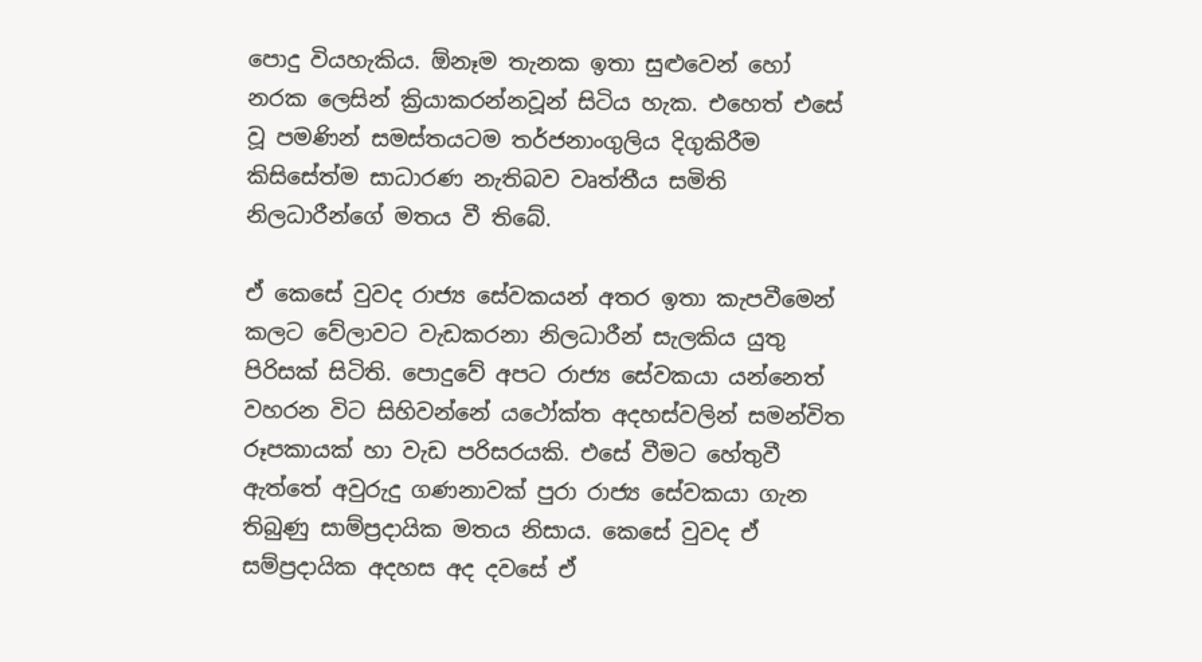පොදු වියහැකිය. ඕනෑම තැනක ඉතා සුළුවෙන් හෝ නරක ලෙසින් ක්‍රියාකරන්නවූන් සිටිය හැක. එහෙත් එසේ වූ පමණින් සමස්තයටම තර්ජනාංගුලිය දිගුකිරීම කිසිසේත්ම සාධාරණ නැතිබව වෘත්තීය සමිති නිලධාරීන්ගේ මතය වී තිබේ.

ඒ කෙසේ වුවද රාජ්‍ය සේවකයන් අතර ඉතා කැපවීමෙන් කලට වේලාවට වැඩකරනා නිලධාරීන් සැලකිය යුතු පිරිසක් සිටිති. පොදුවේ අපට රාජ්‍ය සේවකයා යන්නෙත් වහරන විට සිහිවන්නේ යථෝක්ත අදහස්වලින් සමන්විත රූපකායක් හා වැඩ පරිසරයකි. එසේ වීමට හේතුවී ඇත්තේ අවුරුදු ගණනාවක් පුරා රාජ්‍ය සේවකයා ගැන තිබුණු සාම්ප්‍රදායික මතය නිසාය. කෙසේ වුවද ඒ සම්ප්‍රදායික අදහස අද දවසේ ඒ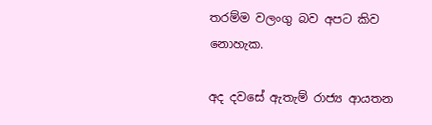තරම්ම වලංගු බව අපට කිව නොහැක.

අද දවසේ ඇතැම් රාජ්‍ය ආයතන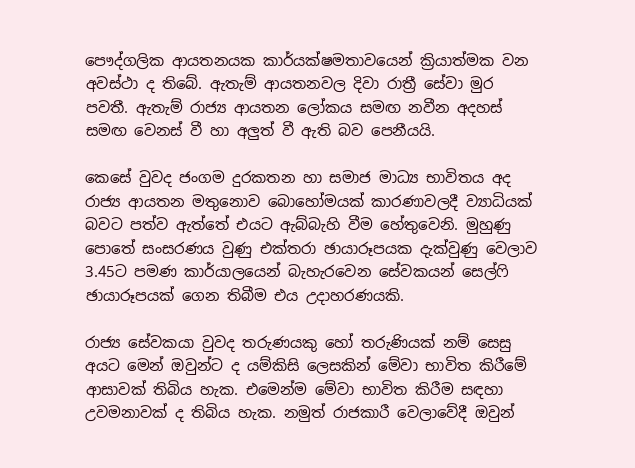පෞද්ගලික ආයතනයක කාර්යක්ෂමතාවයෙන් ක්‍රියාත්මක වන අවස්ථා ද තිබේ. ඇතැම් ආයතනවල දිවා රාත්‍රී සේවා මුර පවතී. ඇතැම් රාජ්‍ය ආයතන ලෝකය සමඟ නවීන අදහස් සමඟ වෙනස් වී හා අලුත් වී ඇති බව පෙනීයයි.

කෙසේ වුවද ජංගම දුරකතන හා සමාජ මාධ්‍ය භාවිතය අද රාජ්‍ය ආයතන මතුනොව බොහෝමයක් කාරණාවලදී ව්‍යාධියක් බවට පත්ව ඇත්තේ එයට ඇබ්බැහි වීම හේතුවෙනි. මුහුණු පොතේ සංසරණය වුණු එක්තරා ඡායාරූපයක දැක්වුණු වෙලාව 3.45ට පමණ කාර්යාලයෙන් බැහැරවෙන සේවකයන් සෙල්ෆි ඡායාරූපයක් ගෙන තිබීම එය උදාහරණයකි.

රාජ්‍ය සේවකයා වුවද තරුණයකු හෝ තරුණියක් නම් සෙසු අයට මෙන් ඔවුන්ට ද යම්කිසි ලෙසකින් මේවා භාවිත කිරීමේ ආසාවක් තිබිය හැක. එමෙන්ම මේවා භාවිත කිරීම සඳහා උවමනාවක් ද තිබිය හැක. නමුත් රාජකාරී වෙලාවේදී ඔවුන්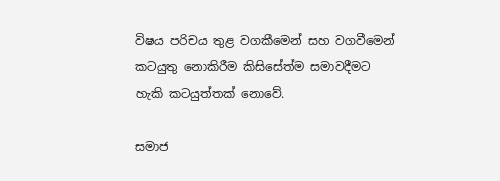විෂය පරිචය තුළ වගකීමෙන් සහ වගවීමෙන් කටයුතු නොකිරීම කිසිසේත්ම සමාවදීමට හැකි කටයුත්තක් නොවේ.

සමාජ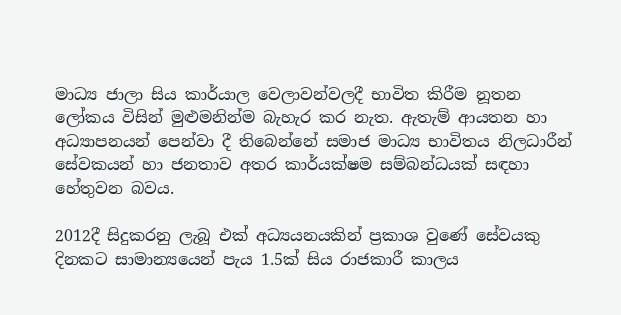මාධ්‍ය ජාලා සිය කාර්යාල වෙලාවන්වලදී භාවිත කිරීම නූතන ලෝකය විසින් මුළුමනින්ම බැහැර කර නැත. ඇතැම් ආයතන හා අධ්‍යාපනයන් පෙන්වා දී තිබෙන්නේ සමාජ මාධ්‍ය භාවිතය නිලධාරීන් සේවකයන් හා ජනතාව අතර කාර්යක්ෂම සම්බන්ධයක් සඳහා හේතුවන බවය.

2012දී සිදුකරනු ලැබූ එක් අධ්‍යයනයකින් ප්‍රකාශ වුණේ සේවයකු දිනකට සාමාන්‍යයෙන් පැය 1.5ක් සිය රාජකාරී කාලය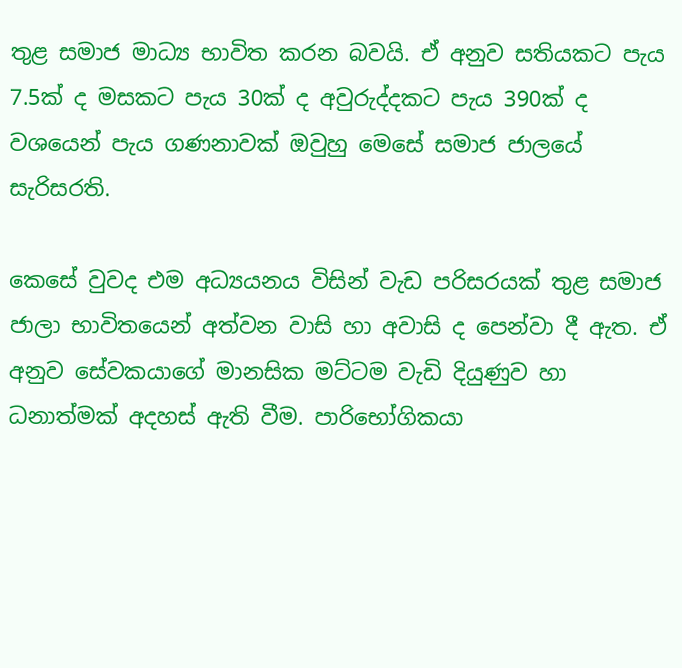තුළ සමාජ මාධ්‍ය භාවිත කරන බවයි. ඒ අනුව සතියකට පැය 7.5ක් ද මසකට පැය 30ක් ද අවුරුද්දකට පැය 390ක් ද වශයෙන් පැය ගණනාවක් ඔවුහු මෙසේ සමාජ ජාලයේ සැරිසරති.

කෙසේ වුවද එම අධ්‍යයනය විසින් වැඩ පරිසරයක් තුළ සමාජ ජාලා භාවිතයෙන් අත්වන වාසි හා අවාසි ද පෙන්වා දී ඇත. ඒ අනුව සේවකයාගේ මානසික මට්ටම වැඩි දියුණුව හා ධනාත්මක් අදහස් ඇති වීම. පාරිභෝගිකයා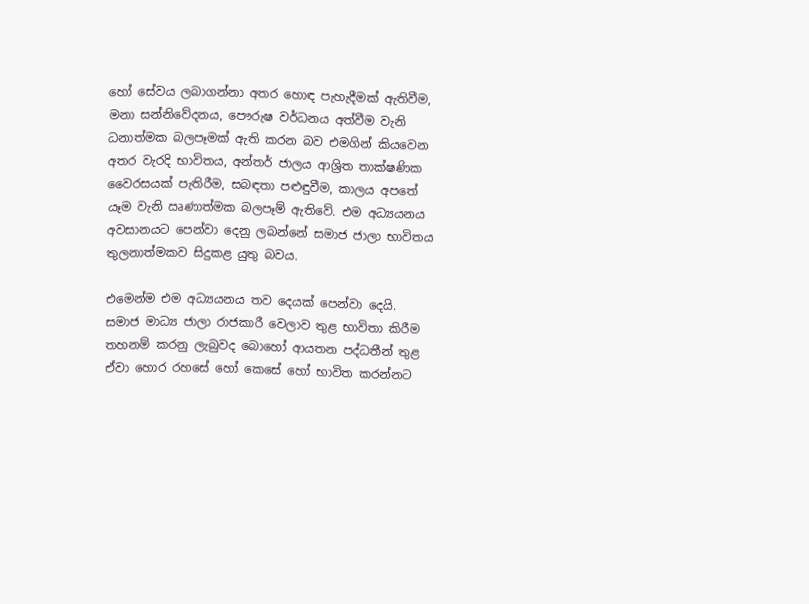හෝ සේවය ලබාගන්නා අතර හොඳ පැහැදීමක් ඇතිවීම, මනා සන්නිවේදනය, පෞරුෂ වර්ධනය අත්වීම වැනි ධනාත්මක බලපෑමක් ඇති කරන බව එමගින් කියවෙන අතර වැරදි භාවිතය, අන්තර් ජාලය ආශ්‍රිත තාක්ෂණික වෛරසයක් පැතිරීම, සබඳතා පළුඳුවීම, කාලය අපතේ යෑම වැනි ඍණාත්මක බලපෑම් ඇතිවේ. එම අධ්‍යයනය අවසානයට පෙන්වා දෙනු ලබන්නේ සමාජ ජාලා භාවිතය තුලනාත්මකව සිදුකළ යුතු බවය.

එමෙන්ම එම අධ්‍යයනය තව දෙයක් පෙන්වා දෙයි. සමාජ මාධ්‍ය ජාලා රාජකාරී වෙලාව තුළ භාවිතා කිරීම තහනම් කරනු ලැබුවද බොහෝ ආයතන පද්ධතීන් තුළ ඒවා හොර රහසේ හෝ කෙසේ හෝ භාවිත කරන්නට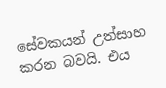සේවකයන් උත්සාහ කරන බවයි. එය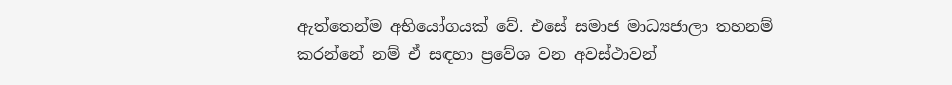ඇත්තෙන්ම අභියෝගයක් වේ. එසේ සමාජ මාධ්‍යජාලා තහනම් කරන්නේ නම් ඒ සඳහා ප්‍රවේශ වන අවස්ථාවන්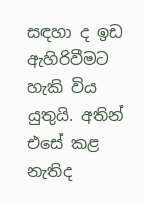සඳහා ද ඉඩ ඇහිරිවීමට හැකි විය යුතුයි. අතින් එසේ කළ නැතිද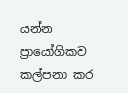යන්න ප්‍රායෝගිකව කල්පනා කර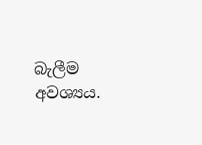බැලීම අවශ්‍යය.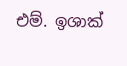එම්. ඉශාක්